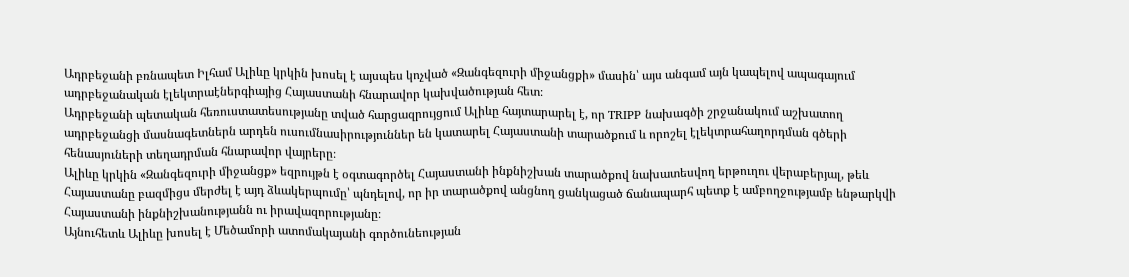Ադրբեջանի բռնապետ Իլհամ Ալիևը կրկին խոսել է այսպես կոչված «Զանգեզուրի միջանցքի» մասին՝ այս անգամ այն կապելով ապագայում ադրբեջանական էլեկտրաէներգիայից Հայաստանի հնարավոր կախվածության հետ։
Ադրբեջանի պետական հեռուստատեսությանը տված հարցազրույցում Ալիևը հայտարարել է, որ TRIPP նախագծի շրջանակում աշխատող ադրբեջանցի մասնագետներն արդեն ուսումնասիրություններ են կատարել Հայաստանի տարածքում և որոշել էլեկտրահաղորդման գծերի հենասյուների տեղադրման հնարավոր վայրերը։
Ալիևը կրկին «Զանգեզուրի միջանցք» եզրույթն է օգտագործել Հայաստանի ինքնիշխան տարածքով նախատեսվող երթուղու վերաբերյալ, թեև Հայաստանը բազմիցս մերժել է այդ ձևակերպումը՝ պնդելով, որ իր տարածքով անցնող ցանկացած ճանապարհ պետք է ամբողջությամբ ենթարկվի Հայաստանի ինքնիշխանությանն ու իրավազորությանը։
Այնուհետև Ալիևը խոսել է Մեծամորի ատոմակայանի գործունեության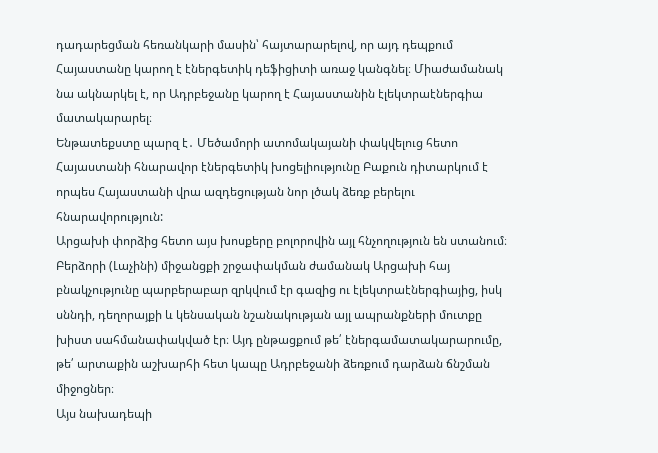դադարեցման հեռանկարի մասին՝ հայտարարելով, որ այդ դեպքում Հայաստանը կարող է էներգետիկ դեֆիցիտի առաջ կանգնել։ Միաժամանակ նա ակնարկել է, որ Ադրբեջանը կարող է Հայաստանին էլեկտրաէներգիա մատակարարել։
Ենթատեքստը պարզ է․ Մեծամորի ատոմակայանի փակվելուց հետո Հայաստանի հնարավոր էներգետիկ խոցելիությունը Բաքուն դիտարկում է որպես Հայաստանի վրա ազդեցության նոր լծակ ձեռք բերելու հնարավորություն:
Արցախի փորձից հետո այս խոսքերը բոլորովին այլ հնչողություն են ստանում։ Բերձորի (Լաչինի) միջանցքի շրջափակման ժամանակ Արցախի հայ բնակչությունը պարբերաբար զրկվում էր գազից ու էլեկտրաէներգիայից, իսկ սննդի, դեղորայքի և կենսական նշանակության այլ ապրանքների մուտքը խիստ սահմանափակված էր։ Այդ ընթացքում թե՛ էներգամատակարարումը, թե՛ արտաքին աշխարհի հետ կապը Ադրբեջանի ձեռքում դարձան ճնշման միջոցներ։
Այս նախադեպի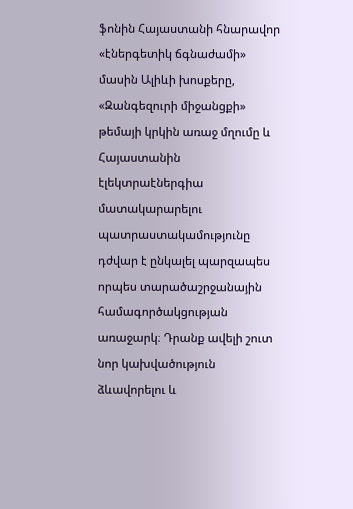ֆոնին Հայաստանի հնարավոր «էներգետիկ ճգնաժամի» մասին Ալիևի խոսքերը, «Զանգեզուրի միջանցքի» թեմայի կրկին առաջ մղումը և Հայաստանին էլեկտրաէներգիա մատակարարելու պատրաստակամությունը դժվար է ընկալել պարզապես որպես տարածաշրջանային համագործակցության առաջարկ։ Դրանք ավելի շուտ նոր կախվածություն ձևավորելու և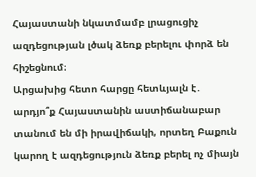Հայաստանի նկատմամբ լրացուցիչ ազդեցության լծակ ձեռք բերելու փորձ են հիշեցնում։
Արցախից հետո հարցը հետևյալն է․ արդյո՞ք Հայաստանին աստիճանաբար տանում են մի իրավիճակի, որտեղ Բաքուն կարող է ազդեցություն ձեռք բերել ոչ միայն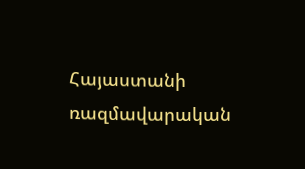Հայաստանի ռազմավարական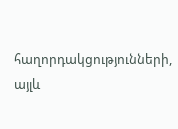հաղորդակցությունների, այլև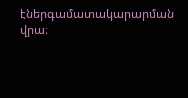էներգամատակարարման վրա։